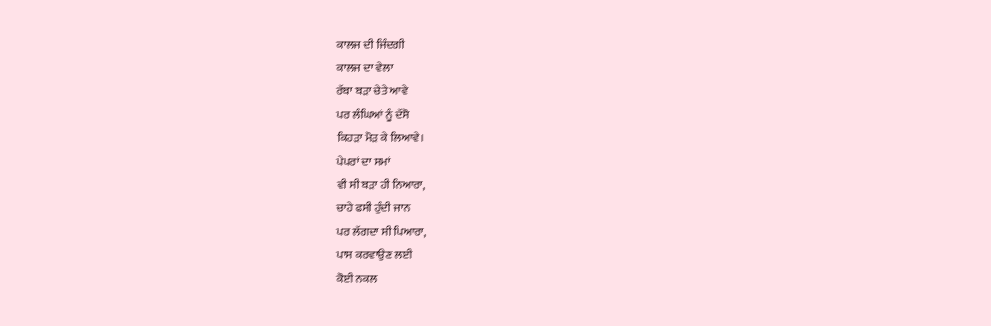ਕਾਲਜ ਦੀ ਜਿੰਦਗੀ
ਕਾਲਜ ਦਾ ਵੇਲਾ
ਰੱਬਾ ਬੜਾ ਚੇਤੇ ਆਵੇ
ਪਰ ਲੰਘਿਆਂ ਨੂੰ ਦੱਸੋ
ਕਿਹੜਾ ਮੋੜ ਕੇ ਲਿਆਵੇ।
ਪੇਪਰਾਂ ਦਾ ਸਮਾਂ
ਵੀ ਸੀ ਬੜਾ ਹੀ ਨਿਆਰਾ,
ਚਾਹੇ ਫਸੀ ਹੁੰਦੀ ਜਾਨ
ਪਰ ਲੱਗਦਾ ਸੀ ਪਿਆਰਾ,
ਪਾਸ ਕਰਵਾਉਣ ਲਈ
ਕੋਈ ਨਕਲ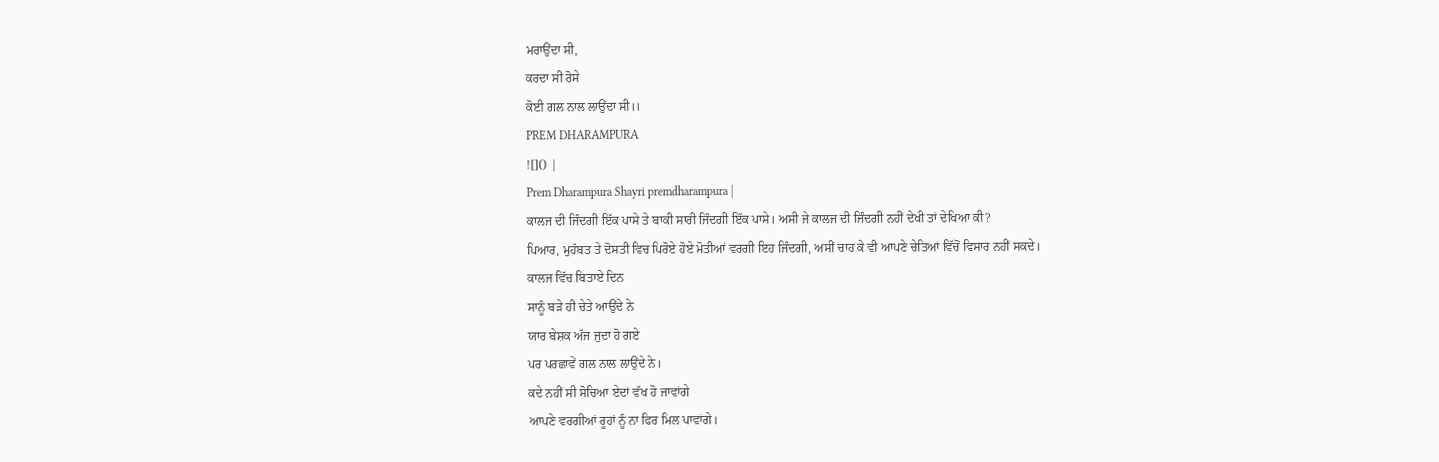ਮਰਾਉਂਦਾ ਸੀ,
ਕਰਦਾ ਸੀ ਰੋਸੇ
ਕੋਈ ਗਲ ਨਾਲ ਲਾਉਂਦਾ ਸੀ।।
PREM DHARAMPURA
![]() |
Prem Dharampura Shayri premdharampura |
ਕਾਲਜ ਦੀ ਜਿੰਦਗੀ ਇੱਕ ਪਾਸੇ ਤੇ ਬਾਕੀ ਸਾਰੀ ਜਿੰਦਗੀ ਇੱਕ ਪਾਸੇ। ਅਸੀ ਜੇ ਕਾਲਜ ਦੀ ਜਿੰਦਗੀ ਨਹੀਂ ਦੇਖੀ ਤਾਂ ਦੇਖਿਆ ਕੀ?
ਪਿਆਰ, ਮੁਹੱਬਤ ਤੇ ਦੋਸਤੀ ਵਿਚ ਪਿਰੋਏ ਹੋਏ ਮੋਤੀਆਂ ਵਰਗੀ ਇਹ ਜਿੰਦਗੀ, ਅਸੀਂ ਚਾਹ ਕੇ ਵੀ ਆਪਣੇ ਚੇਤਿਆਂ ਵਿੱਚੋਂ ਵਿਸਾਰ ਨਹੀਂ ਸਕਦੇ।
ਕਾਲਜ ਵਿੱਚ ਬਿਤਾਏ ਦਿਨ
ਸਾਨੂੰ ਬੜੇ ਹੀ ਚੇਤੇ ਆਉਂਦੇ ਨੇ
ਯਾਰ ਬੇਸ਼ਕ ਅੱਜ ਜੁਦਾ ਹੋ ਗਏ
ਪਰ ਪਰਛਾਵੇਂ ਗਲ ਨਾਲ ਲਾਉਂਦੇ ਨੇ।
ਕਦੇ ਨਹੀਂ ਸੀ ਸੋਚਿਆ ਏਦਾਂ ਵੱਖ ਹੋ ਜਾਵਾਂਗੇ
ਆਪਣੇ ਵਰਗੀਆਂ ਰੂਹਾਂ ਨੂੰ ਨਾ ਫਿਰ ਮਿਲ ਪਾਵਾਂਗੇ।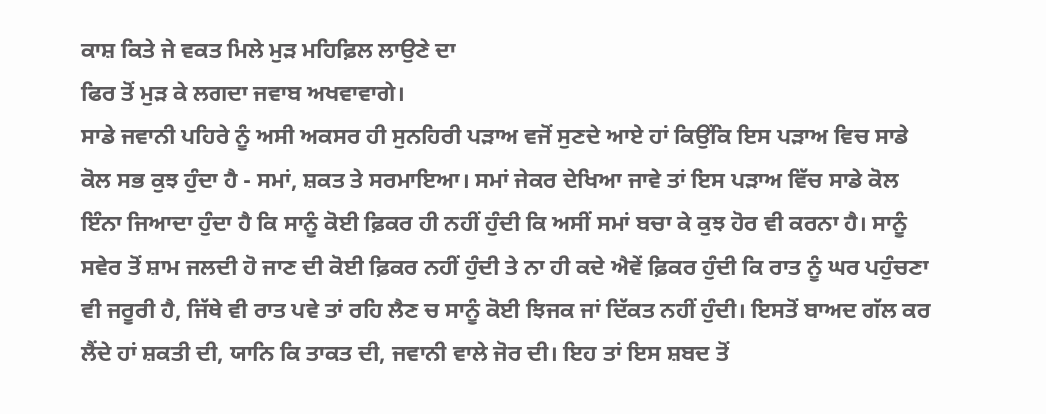ਕਾਸ਼ ਕਿਤੇ ਜੇ ਵਕਤ ਮਿਲੇ ਮੁੜ ਮਹਿਫ਼ਿਲ ਲਾਉਣੇ ਦਾ
ਫਿਰ ਤੋਂ ਮੁੜ ਕੇ ਲਗਦਾ ਜਵਾਬ ਅਖਵਾਵਾਗੇ।
ਸਾਡੇ ਜਵਾਨੀ ਪਹਿਰੇ ਨੂੰ ਅਸੀ ਅਕਸਰ ਹੀ ਸੁਨਹਿਰੀ ਪੜਾਅ ਵਜੋਂ ਸੁਣਦੇ ਆਏ ਹਾਂ ਕਿਉਂਕਿ ਇਸ ਪੜਾਅ ਵਿਚ ਸਾਡੇ ਕੋਲ ਸਭ ਕੁਝ ਹੁੰਦਾ ਹੈ - ਸਮਾਂ, ਸ਼ਕਤ ਤੇ ਸਰਮਾਇਆ। ਸਮਾਂ ਜੇਕਰ ਦੇਖਿਆ ਜਾਵੇ ਤਾਂ ਇਸ ਪੜਾਅ ਵਿੱਚ ਸਾਡੇ ਕੋਲ ਇੰਨਾ ਜਿਆਦਾ ਹੁੰਦਾ ਹੈ ਕਿ ਸਾਨੂੰ ਕੋਈ ਫ਼ਿਕਰ ਹੀ ਨਹੀਂ ਹੁੰਦੀ ਕਿ ਅਸੀਂ ਸਮਾਂ ਬਚਾ ਕੇ ਕੁਝ ਹੋਰ ਵੀ ਕਰਨਾ ਹੈ। ਸਾਨੂੰ ਸਵੇਰ ਤੋਂ ਸ਼ਾਮ ਜਲਦੀ ਹੋ ਜਾਣ ਦੀ ਕੋਈ ਫ਼ਿਕਰ ਨਹੀਂ ਹੁੰਦੀ ਤੇ ਨਾ ਹੀ ਕਦੇ ਐਵੇਂ ਫ਼ਿਕਰ ਹੁੰਦੀ ਕਿ ਰਾਤ ਨੂੰ ਘਰ ਪਹੁੰਚਣਾ ਵੀ ਜਰੂਰੀ ਹੈ, ਜਿੱਥੇ ਵੀ ਰਾਤ ਪਵੇ ਤਾਂ ਰਹਿ ਲੈਣ ਚ ਸਾਨੂੰ ਕੋਈ ਝਿਜਕ ਜਾਂ ਦਿੱਕਤ ਨਹੀਂ ਹੁੰਦੀ। ਇਸਤੋਂ ਬਾਅਦ ਗੱਲ ਕਰ ਲੈਂਦੇ ਹਾਂ ਸ਼ਕਤੀ ਦੀ, ਯਾਨਿ ਕਿ ਤਾਕਤ ਦੀ, ਜਵਾਨੀ ਵਾਲੇ ਜੋਰ ਦੀ। ਇਹ ਤਾਂ ਇਸ ਸ਼ਬਦ ਤੋਂ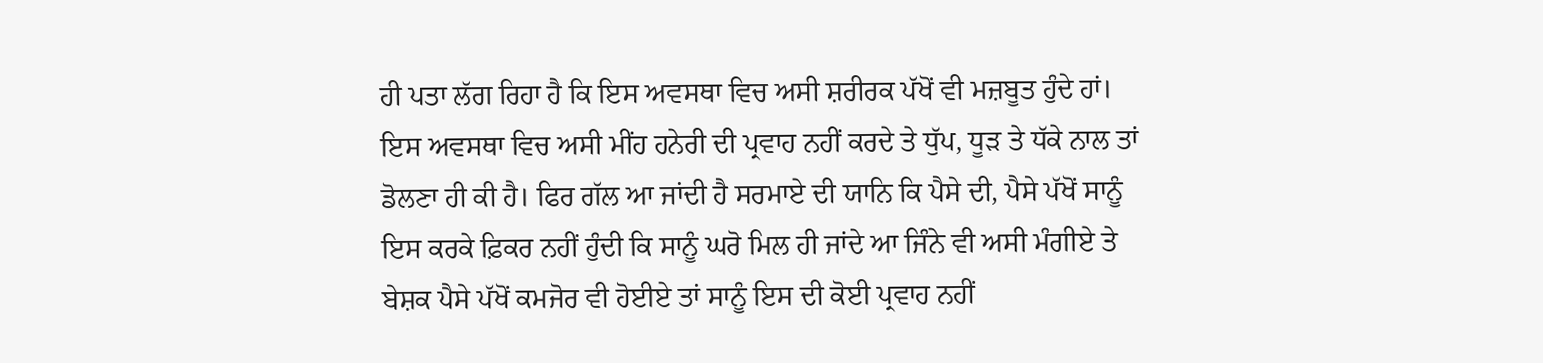ਹੀ ਪਤਾ ਲੱਗ ਰਿਹਾ ਹੈ ਕਿ ਇਸ ਅਵਸਥਾ ਵਿਚ ਅਸੀ ਸ਼ਰੀਰਕ ਪੱਖੋਂ ਵੀ ਮਜ਼ਬੂਤ ਹੁੰਦੇ ਹਾਂ। ਇਸ ਅਵਸਥਾ ਵਿਚ ਅਸੀ ਮੀਂਹ ਹਨੇਰੀ ਦੀ ਪ੍ਰਵਾਹ ਨਹੀਂ ਕਰਦੇ ਤੇ ਧੁੱਪ, ਧੂੜ ਤੇ ਧੱਕੇ ਨਾਲ ਤਾਂ ਡੋਲਣਾ ਹੀ ਕੀ ਹੈ। ਫਿਰ ਗੱਲ ਆ ਜਾਂਦੀ ਹੈ ਸਰਮਾਏ ਦੀ ਯਾਨਿ ਕਿ ਪੈਸੇ ਦੀ, ਪੈਸੇ ਪੱਖੋਂ ਸਾਨੂੰ ਇਸ ਕਰਕੇ ਫ਼ਿਕਰ ਨਹੀਂ ਹੁੰਦੀ ਕਿ ਸਾਨੂੰ ਘਰੋ ਮਿਲ ਹੀ ਜਾਂਦੇ ਆ ਜਿੰਨੇ ਵੀ ਅਸੀ ਮੰਗੀਏ ਤੇ ਬੇਸ਼ਕ ਪੈਸੇ ਪੱਖੋਂ ਕਮਜੋਰ ਵੀ ਹੋਈਏ ਤਾਂ ਸਾਨੂੰ ਇਸ ਦੀ ਕੋਈ ਪ੍ਰਵਾਹ ਨਹੀਂ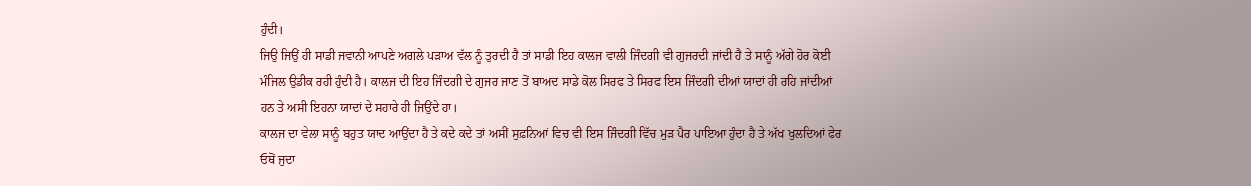ਹੁੰਦੀ।
ਜਿਉ ਜਿਉਂ ਹੀ ਸਾਡੀ ਜਵਾਨੀ ਆਪਣੇ ਅਗਲੇ ਪੜਾਅ ਵੱਲ ਨੂੰ ਤੁਰਦੀ ਹੈ ਤਾਂ ਸਾਡੀ ਇਹ ਕਾਲਜ ਵਾਲੀ ਜਿੰਦਗੀ ਵੀ ਗੁਜਰਦੀ ਜਾਂਦੀ ਹੈ ਤੇ ਸਾਨੂੰ ਅੱਗੇ ਹੋਰ ਕੋਈ ਮੰਜਿਲ ਉਡੀਕ ਰਹੀ ਹੁੰਦੀ ਹੈ। ਕਾਲਜ ਦੀ ਇਹ ਜਿੰਦਗੀ ਦੇ ਗੁਜਰ ਜਾਣ ਤੋਂ ਬਾਅਦ ਸਾਡੇ ਕੋਲ ਸਿਰਫ ਤੇ ਸਿਰਫ ਇਸ ਜਿੰਦਗੀ ਦੀਆਂ ਯਾਦਾਂ ਹੀ ਰਹਿ ਜਾਂਦੀਆਂ ਹਨ ਤੇ ਅਸੀ ਇਹਨਾ ਯਾਦਾਂ ਦੇ ਸਹਾਰੇ ਹੀ ਜਿਉਂਦੇ ਹਾ।
ਕਾਲਜ ਦਾ ਵੇਲਾ ਸਾਨੂੰ ਬਹੁਤ ਯਾਦ ਆਉਂਦਾ ਹੈ ਤੇ ਕਦੇ ਕਦੇ ਤਾਂ ਅਸੀਂ ਸੁਫ਼ਨਿਆਂ ਵਿਚ ਵੀ ਇਸ ਜਿੰਦਗੀ ਵਿੱਚ ਮੁੜ ਪੈਰ ਪਾਇਆ ਹੁੰਦਾ ਹੈ ਤੇ ਅੱਖ ਖੁਲਦਿਆਂ ਫੇਰ ਓਥੋਂ ਜੁਦਾ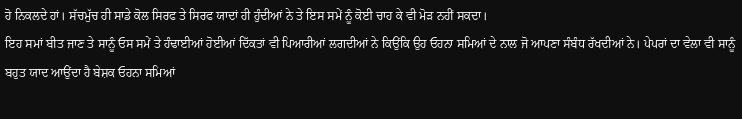ਹੋ ਨਿਕਲਦੇ ਹਾਂ। ਸੱਚਮੁੱਚ ਹੀ ਸਾਡੇ ਕੋਲ ਸਿਰਫ ਤੇ ਸਿਰਫ ਯਾਦਾਂ ਹੀ ਹੁੰਦੀਆਂ ਨੇ ਤੇ ਇਸ ਸਮੇਂ ਨੂੰ ਕੋਈ ਚਾਹ ਕੇ ਵੀ ਮੋੜ ਨਹੀਂ ਸਕਦਾ।
ਇਹ ਸਮਾਂ ਬੀਤ ਜਾਣ ਤੇ ਸਾਨੂੰ ਓਸ ਸਮੇਂ ਤੇ ਹੰਢਾਈਆਂ ਹੋਈਆਂ ਦਿੱਕਤਾਂ ਵੀ ਪਿਆਰੀਆਂ ਲਗਦੀਆਂ ਨੇ ਕਿਉਂਕਿ ਉਹ ਓਹਨਾ ਸਮਿਆਂ ਦੇ ਨਾਲ ਜੋ ਆਪਣਾ ਸੰਬੰਧ ਰੱਖਦੀਆਂ ਨੇ। ਪੇਪਰਾਂ ਦਾ ਵੇਲਾ ਵੀ ਸਾਨੂੰ ਬਹੁਤ ਯਾਦ ਆਉਂਦਾ ਹੈ ਬੇਸ਼ਕ ਓਹਨਾ ਸਮਿਆਂ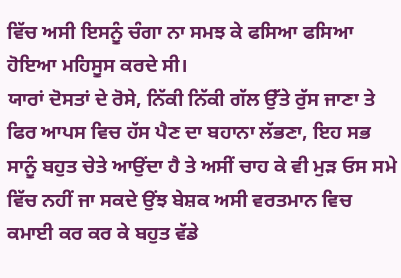ਵਿੱਚ ਅਸੀ ਇਸਨੂੰ ਚੰਗਾ ਨਾ ਸਮਝ ਕੇ ਫਸਿਆ ਫਸਿਆ ਹੋਇਆ ਮਹਿਸੂਸ ਕਰਦੇ ਸੀ।
ਯਾਰਾਂ ਦੋਸਤਾਂ ਦੇ ਰੋਸੇ, ਨਿੱਕੀ ਨਿੱਕੀ ਗੱਲ ਉੱਤੇ ਰੁੱਸ ਜਾਣਾ ਤੇ ਫਿਰ ਆਪਸ ਵਿਚ ਹੱਸ ਪੈਣ ਦਾ ਬਹਾਨਾ ਲੱਭਣਾ, ਇਹ ਸਭ ਸਾਨੂੰ ਬਹੁਤ ਚੇਤੇ ਆਉਂਦਾ ਹੈ ਤੇ ਅਸੀਂ ਚਾਹ ਕੇ ਵੀ ਮੁੜ ਓਸ ਸਮੇ ਵਿੱਚ ਨਹੀਂ ਜਾ ਸਕਦੇ ਉਂਝ ਬੇਸ਼ਕ ਅਸੀ ਵਰਤਮਾਨ ਵਿਚ ਕਮਾਈ ਕਰ ਕਰ ਕੇ ਬਹੁਤ ਵੱਡੇ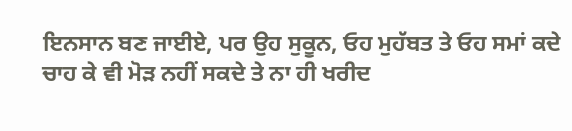ਇਨਸਾਨ ਬਣ ਜਾਈਏ, ਪਰ ਉਹ ਸੁਕੂਨ, ਓਹ ਮੁਹੱਬਤ ਤੇ ਓਹ ਸਮਾਂ ਕਦੇ ਚਾਹ ਕੇ ਵੀ ਮੋੜ ਨਹੀਂ ਸਕਦੇ ਤੇ ਨਾ ਹੀ ਖਰੀਦ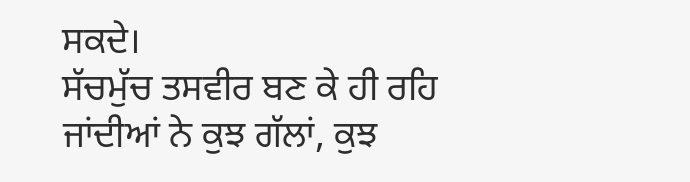ਸਕਦੇ।
ਸੱਚਮੁੱਚ ਤਸਵੀਰ ਬਣ ਕੇ ਹੀ ਰਹਿ ਜਾਂਦੀਆਂ ਨੇ ਕੁਝ ਗੱਲਾਂ, ਕੁਝ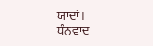ਯਾਦਾਂ।
ਧੰਨਵਾਦ